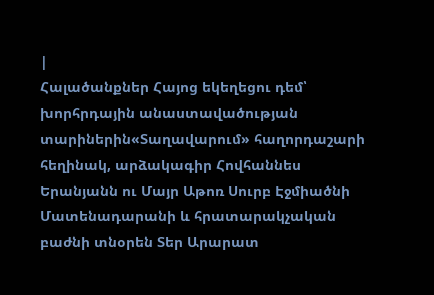|
Հալածանքներ Հայոց եկեղեցու դեմ՝ խորհրդային անաստավածության տարիներին«Տաղավարում» հաղորդաշարի հեղինակ, արձակագիր Հովհաննես Երանյանն ու Մայր Աթոռ Սուրբ Էջմիածնի Մատենադարանի և հրատարակչական բաժնի տնօրեն Տեր Արարատ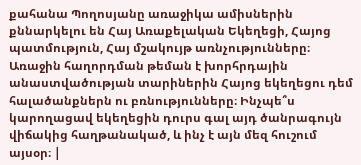քահանա Պողոսյանը առաջիկա ամիսներին քննարկելու են Հայ Առաքելական Եկեղեցի, Հայոց պատմություն, Հայ մշակույթ առնչությունները։ Առաջին հաղորդման թեման է խորհրդային անաստվածության տարիներին Հայոց եկեղեցու դեմ հալածանքներն ու բռնությունները։ Ինչպե՞ս կարողացավ եկեղեցին դուրս գալ այդ ծանրագույն վիճակից հաղթանակած, և ինչ է այն մեզ հուշում այսօր։ |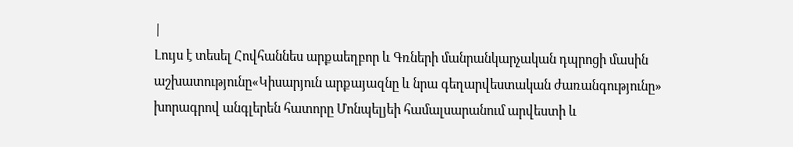|
Լույս է տեսել Հովհաննես արքաեղբոր և Գռների մանրանկարչական դպրոցի մասին աշխատությունը«Կիսարյուն արքայազնը և նրա գեղարվեստական ժառանգությունը» խորագրով անգլերեն հատորը Մոնպելյեի համալսարանում արվեստի և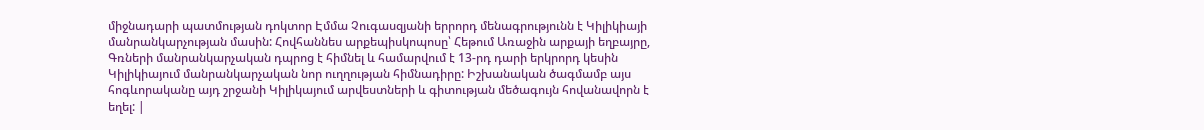միջնադարի պատմության դոկտոր Էմմա Չուգասզյանի երրորդ մենագրությունն է Կիլիկիայի մանրանկարչության մասին: Հովհաննես արքեպիսկոպոսը՝ Հեթում Առաջին արքայի եղբայրը, Գռների մանրանկարչական դպրոց է հիմնել և համարվում է 13-րդ դարի երկրորդ կեսին Կիլիկիայում մանրանկարչական նոր ուղղության հիմնադիրը: Իշխանական ծագմամբ այս հոգևորականը այդ շրջանի Կիլիկայում արվեստների և գիտության մեծագույն հովանավորն է եղել: |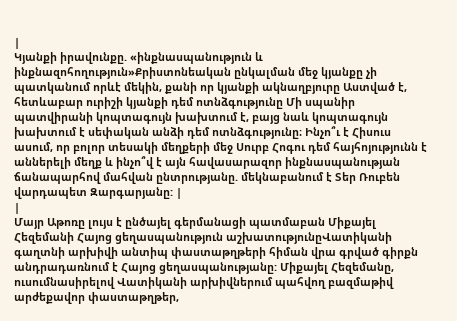|
Կյանքի իրավունքը. «ինքնասպանություն և ինքնազոհողություն»Քրիստոնեական ընկալման մեջ կյանքը չի պատկանում որևէ մեկին, քանի որ կյանքի ակնաղբյուրը Աստված է, հետևաբար ուրիշի կյանքի դեմ ոտնձգությունը Մի սպանիր պատվիրանի կոպտագույն խախտում է, բայց նաև կոպտագույն խախտում է սեփական անձի դեմ ոտնձգությունը։ Ինչո՞ւ է Հիսուս ասում, որ բոլոր տեսակի մեղքերի մեջ Սուրբ Հոգու դեմ հայհոյությունն է աններելի մեղք և ինչո՞վ է այն հավասարազոր ինքնասպանության ճանապարհով մահվան ընտրությանը. մեկնաբանում է Տեր Ռուբեն վարդապետ Զարգարյանը: |
|
Մայր Աթոռը լույս է ընծայել գերմանացի պատմաբան Միքայել Հեզեմանի Հայոց ցեղասպանություն աշխատությունըՎատիկանի գաղտնի արխիվի անտիպ փաստաթղթերի հիման վրա գրված գիրքն անդրադառնում է Հայոց ցեղասպանությանը: Միքայել Հեզեմանը, ուսումնասիրելով Վատիկանի արխիվներում պահվող բազմաթիվ արժեքավոր փաստաթղթեր,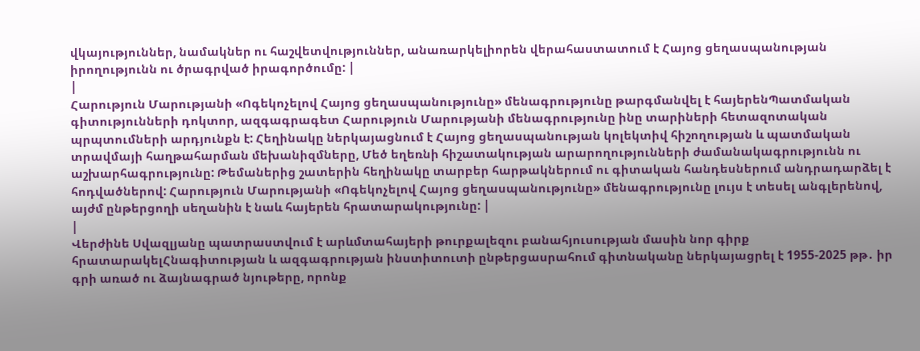վկայություններ, նամակներ ու հաշվետվություններ, անառարկելիորեն վերահաստատում է Հայոց ցեղասպանության իրողությունն ու ծրագրված իրագործումը: |
|
Հարություն Մարությանի «Ոգեկոչելով Հայոց ցեղասպանությունը» մենագրությունը թարգմանվել է հայերենՊատմական գիտությունների դոկտոր, ազգագրագետ Հարություն Մարությանի մենագրությունը ինը տարիների հետազոտական պրպտումների արդյունքն է: Հեղինակը ներկայացնում է Հայոց ցեղասպանության կոլեկտիվ հիշողության և պատմական տրավմայի հաղթահարման մեխանիզմները, Մեծ եղեռնի հիշատակության արարողությունների ժամանակագրությունն ու աշխարհագրությունը: Թեմաներից շատերին հեղինակը տարբեր հարթակներում ու գիտական հանդեսներում անդրադարձել է հոդվածներով: Հարություն Մարությանի «Ոգեկոչելով Հայոց ցեղասպանությունը» մենագրությունը լույս է տեսել անգլերենով, այժմ ընթերցողի սեղանին է նաև հայերեն հրատարակությունը: |
|
Վերժինե Սվազլյանը պատրաստվում է արևմտահայերի թուրքալեզու բանահյուսության մասին նոր գիրք հրատարակելՀնագիտության և ազգագրության ինստիտուտի ընթերցասրահում գիտնականը ներկայացրել է 1955-2025 թթ․ իր գրի առած ու ձայնագրած նյութերը, որոնք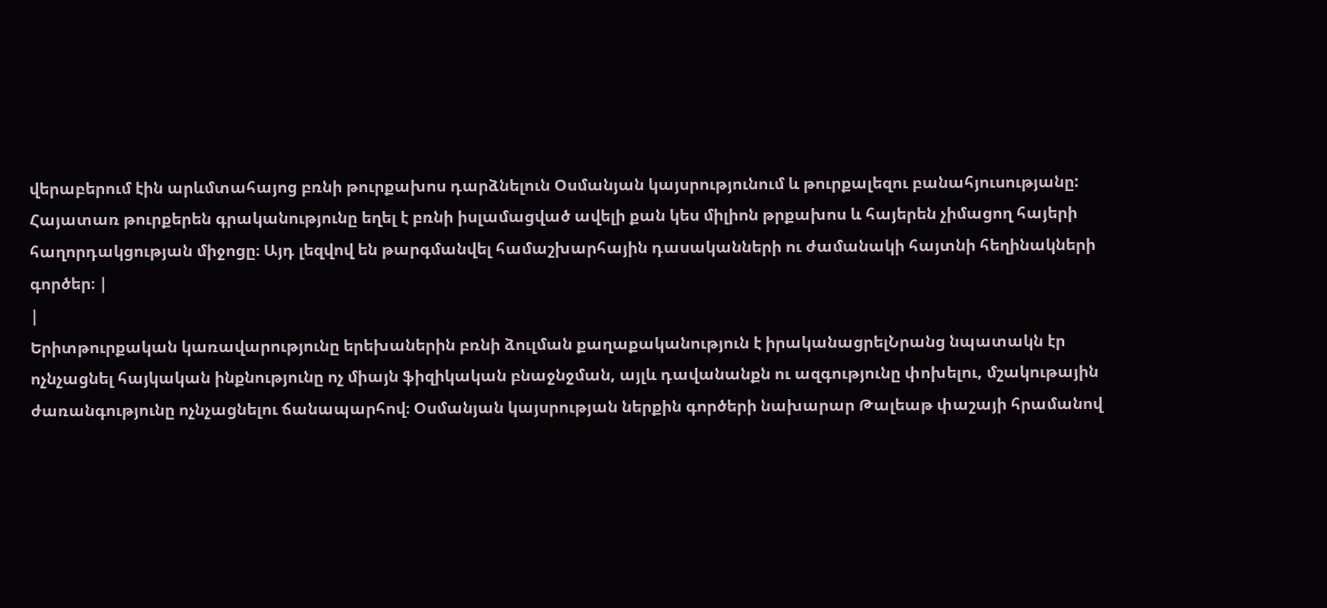վերաբերում էին արևմտահայոց բռնի թուրքախոս դարձնելուն Օսմանյան կայսրությունում և թուրքալեզու բանահյուսությանը: Հայատառ թուրքերեն գրականությունը եղել է բռնի իսլամացված ավելի քան կես միլիոն թրքախոս և հայերեն չիմացող հայերի հաղորդակցության միջոցը։ Այդ լեզվով են թարգմանվել համաշխարհային դասականների ու ժամանակի հայտնի հեղինակների գործեր։ |
|
Երիտթուրքական կառավարությունը երեխաներին բռնի ձուլման քաղաքականություն է իրականացրելՆրանց նպատակն էր ոչնչացնել հայկական ինքնությունը ոչ միայն ֆիզիկական բնաջնջման, այլև դավանանքն ու ազգությունը փոխելու, մշակութային ժառանգությունը ոչնչացնելու ճանապարհով։ Օսմանյան կայսրության ներքին գործերի նախարար Թալեաթ փաշայի հրամանով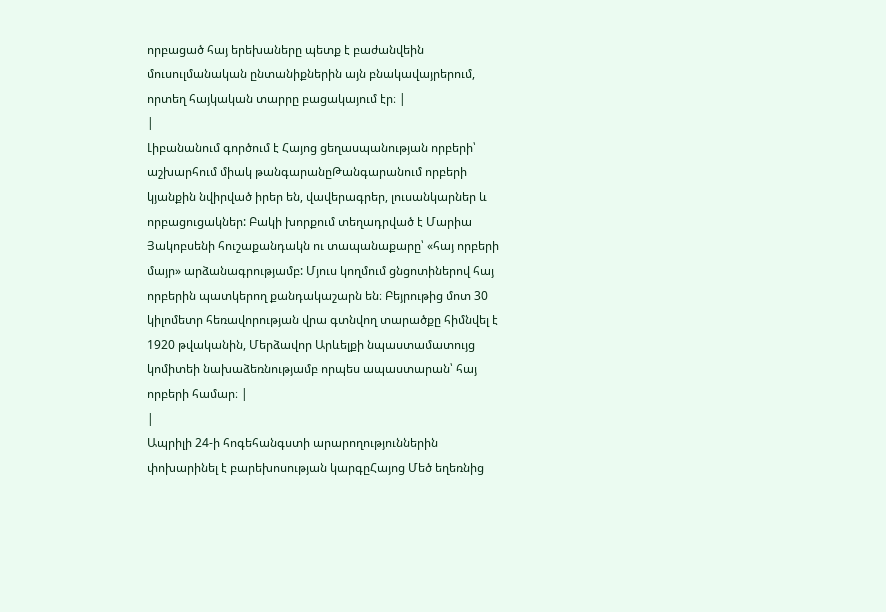որբացած հայ երեխաները պետք է բաժանվեին մուսուլմանական ընտանիքներին այն բնակավայրերում, որտեղ հայկական տարրը բացակայում էր։ |
|
Լիբանանում գործում է Հայոց ցեղասպանության որբերի՝ աշխարհում միակ թանգարանըԹանգարանում որբերի կյանքին նվիրված իրեր են, վավերագրեր, լուսանկարներ և որբացուցակներ: Բակի խորքում տեղադրված է Մարիա Յակոբսենի հուշաքանդակն ու տապանաքարը՝ «հայ որբերի մայր» արձանագրությամբ: Մյուս կողմում ցնցոտիներով հայ որբերին պատկերող քանդակաշարն են։ Բեյրութից մոտ 30 կիլոմետր հեռավորության վրա գտնվող տարածքը հիմնվել է 1920 թվականին, Մերձավոր Արևելքի նպաստամատույց կոմիտեի նախաձեռնությամբ որպես ապաստարան՝ հայ որբերի համար։ |
|
Ապրիլի 24-ի հոգեհանգստի արարողություններին փոխարինել է բարեխոսության կարգըՀայոց Մեծ եղեռնից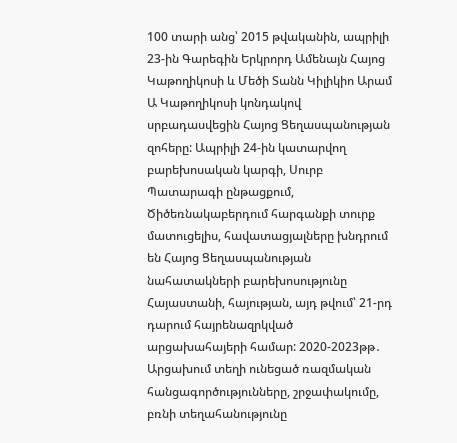100 տարի անց՝ 2015 թվականին, ապրիլի 23-ին Գարեգին Երկրորդ Ամենայն Հայոց Կաթողիկոսի և Մեծի Տանն Կիլիկիո Արամ Ա Կաթողիկոսի կոնդակով սրբադասվեցին Հայոց Ցեղասպանության զոհերը: Ապրիլի 24-ին կատարվող բարեխոսական կարգի, Սուրբ Պատարագի ընթացքում, Ծիծեռնակաբերդում հարգանքի տուրք մատուցելիս, հավատացյալները խնդրում են Հայոց Ցեղասպանության նահատակների բարեխոսությունը Հայաստանի, հայության, այդ թվում՝ 21-րդ դարում հայրենազրկված արցախահայերի համար: 2020-2023թթ․ Արցախում տեղի ունեցած ռազմական հանցագործությունները, շրջափակումը, բռնի տեղահանությունը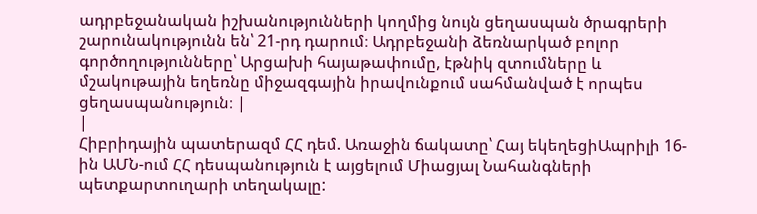ադրբեջանական իշխանությունների կողմից նույն ցեղասպան ծրագրերի շարունակությունն են՝ 21-րդ դարում։ Ադրբեջանի ձեռնարկած բոլոր գործողությունները՝ Արցախի հայաթափումը, էթնիկ զտումները և մշակութային եղեռնը միջազգային իրավունքում սահմանված է որպես ցեղասպանություն։ |
|
Հիբրիդային պատերազմ ՀՀ դեմ. Առաջին ճակատը՝ Հայ եկեղեցիԱպրիլի 16-ին ԱՄՆ-ում ՀՀ դեսպանություն է այցելում Միացյալ Նահանգների պետքարտուղարի տեղակալը: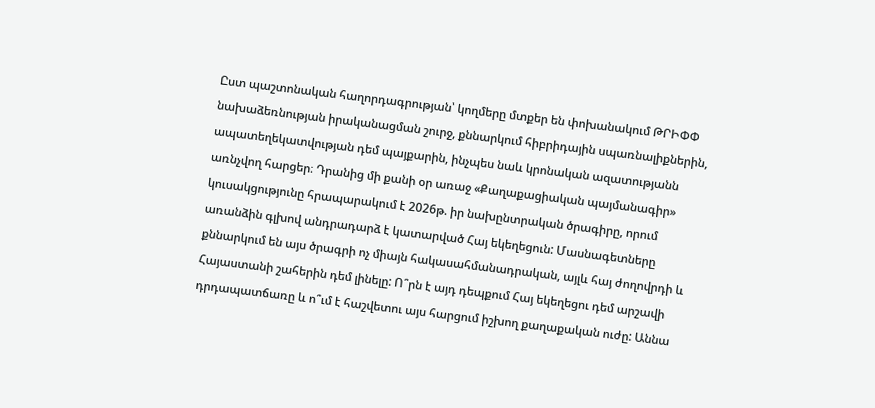Ըստ պաշտոնական հաղորդագրության՝ կողմերը մտքեր են փոխանակում ԹՐԻՓՓ նախաձեռնության իրականացման շուրջ, քննարկում հիբրիդային սպառնալիքներին, ապատեղեկատվության դեմ պայքարին, ինչպես նաև կրոնական ազատությանն առնչվող հարցեր։ Դրանից մի քանի օր առաջ «Քաղաքացիական պայմանագիր» կուսակցությունը հրապարակում է 2026թ. իր նախընտրական ծրագիրը, որում առանձին գլխով անդրադարձ է կատարված Հայ եկեղեցուն: Մասնագետները քննարկում են այս ծրագրի ոչ միայն հակասահմանադրական, այլև հայ ժողովրդի և Հայաստանի շահերին դեմ լինելը: Ո՞րն է այդ դեպքում Հայ եկեղեցու դեմ արշավի դրդապատճառը և ո՞ւմ է հաշվետու այս հարցում իշխող քաղաքական ուժը: Աննա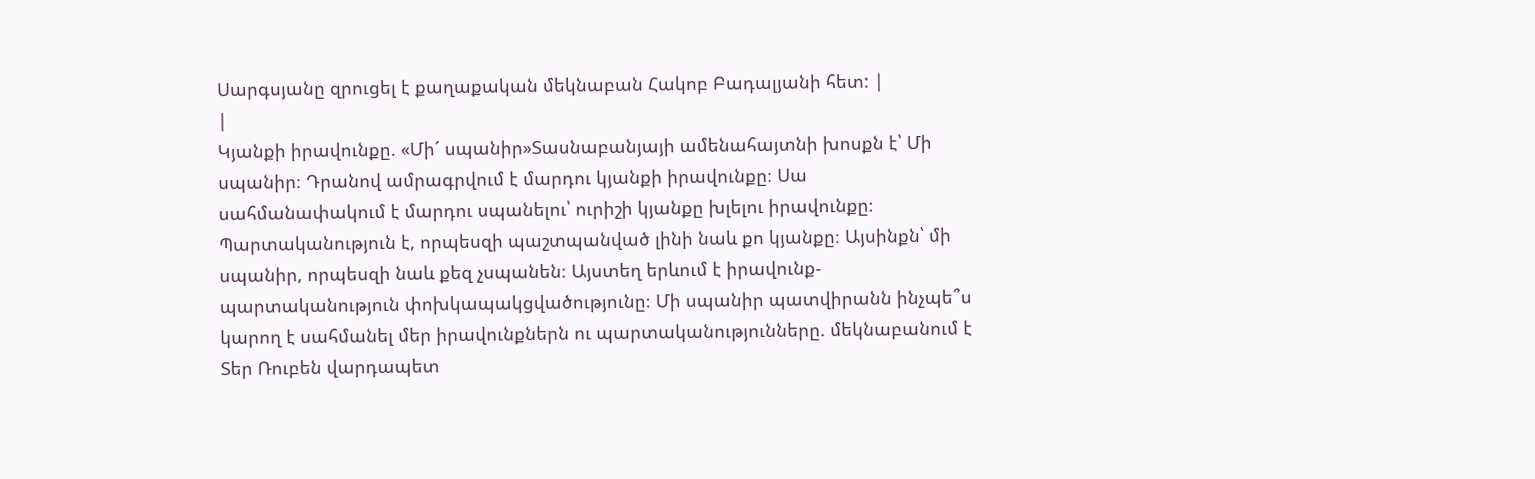Սարգսյանը զրուցել է քաղաքական մեկնաբան Հակոբ Բադալյանի հետ: |
|
Կյանքի իրավունքը. «Մի´ սպանիր»Տասնաբանյայի ամենահայտնի խոսքն է՝ Մի սպանիր։ Դրանով ամրագրվում է մարդու կյանքի իրավունքը։ Սա սահմանափակում է մարդու սպանելու՝ ուրիշի կյանքը խլելու իրավունքը։ Պարտականություն է, որպեսզի պաշտպանված լինի նաև քո կյանքը։ Այսինքն՝ մի սպանիր, որպեսզի նաև քեզ չսպանեն։ Այստեղ երևում է իրավունք-պարտականություն փոխկապակցվածությունը։ Մի սպանիր պատվիրանն ինչպե՞ս կարող է սահմանել մեր իրավունքներն ու պարտականությունները. մեկնաբանում է Տեր Ռուբեն վարդապետ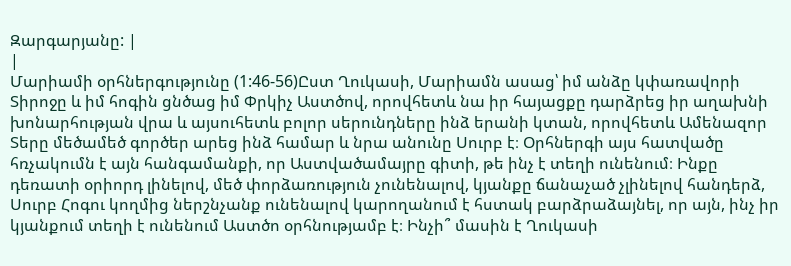Զարգարյանը: |
|
Մարիամի օրհներգությունը (1:46-56)Ըստ Ղուկասի, Մարիամն ասաց՝ իմ անձը կփառավորի Տիրոջը և իմ հոգին ցնծաց իմ Փրկիչ Աստծով, որովհետև նա իր հայացքը դարձրեց իր աղախնի խոնարհության վրա և այսուհետև բոլոր սերունդները ինձ երանի կտան, որովհետև Ամենազոր Տերը մեծամեծ գործեր արեց ինձ համար և նրա անունը Սուրբ է։ Օրհներգի այս հատվածը հռչակումն է այն հանգամանքի, որ Աստվածամայրը գիտի, թե ինչ է տեղի ունենում։ Ինքը դեռատի օրիորդ լինելով, մեծ փորձառություն չունենալով, կյանքը ճանաչած չլինելով հանդերձ, Սուրբ Հոգու կողմից ներշնչանք ունենալով կարողանում է հստակ բարձրաձայնել, որ այն, ինչ իր կյանքում տեղի է ունենում Աստծո օրհնությամբ է։ Ինչի՞ մասին է Ղուկասի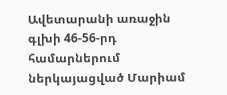Ավետարանի առաջին գլխի 46-56-րդ համարներում ներկայացված Մարիամ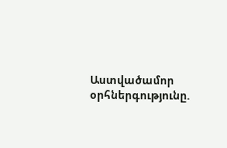Աստվածամոր օրհներգությունը.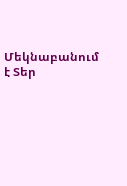Մեկնաբանում է Տեր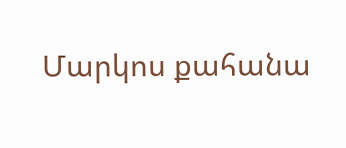Մարկոս քահանա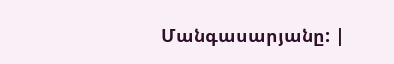Մանգասարյանը: |